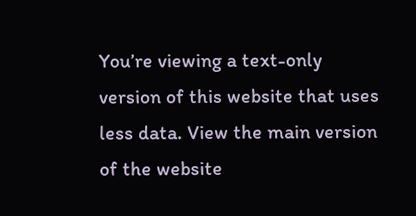You’re viewing a text-only version of this website that uses less data. View the main version of the website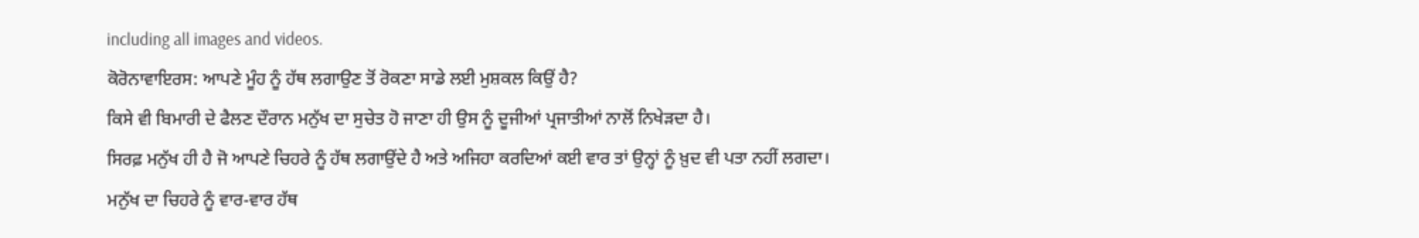including all images and videos.
ਕੋਰੋਨਾਵਾਇਰਸ: ਆਪਣੇ ਮੂੰਹ ਨੂੰ ਹੱਥ ਲਗਾਉਣ ਤੋਂ ਰੋਕਣਾ ਸਾਡੇ ਲਈ ਮੁਸ਼ਕਲ ਕਿਉਂ ਹੈ?
ਕਿਸੇ ਵੀ ਬਿਮਾਰੀ ਦੇ ਫੈਲਣ ਦੌਰਾਨ ਮਨੁੱਖ ਦਾ ਸੁਚੇਤ ਹੋ ਜਾਣਾ ਹੀ ਉਸ ਨੂੰ ਦੂਜੀਆਂ ਪ੍ਰਜਾਤੀਆਂ ਨਾਲੋਂ ਨਿਖੇੜਦਾ ਹੈ।
ਸਿਰਫ਼ ਮਨੁੱਖ ਹੀ ਹੈ ਜੋ ਆਪਣੇ ਚਿਹਰੇ ਨੂੰ ਹੱਥ ਲਗਾਉਂਦੇ ਹੈ ਅਤੇ ਅਜਿਹਾ ਕਰਦਿਆਂ ਕਈ ਵਾਰ ਤਾਂ ਉਨ੍ਹਾਂ ਨੂੰ ਖ਼ੁਦ ਵੀ ਪਤਾ ਨਹੀਂ ਲਗਦਾ।
ਮਨੁੱਖ ਦਾ ਚਿਹਰੇ ਨੂੰ ਵਾਰ-ਵਾਰ ਹੱਥ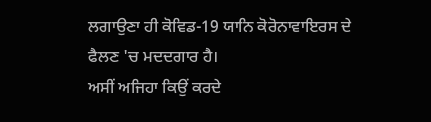ਲਗਾਉਣਾ ਹੀ ਕੋਵਿਡ-19 ਯਾਨਿ ਕੋਰੋਨਾਵਾਇਰਸ ਦੇ ਫੈਲਣ 'ਚ ਮਦਦਗਾਰ ਹੈ।
ਅਸੀਂ ਅਜਿਹਾ ਕਿਉਂ ਕਰਦੇ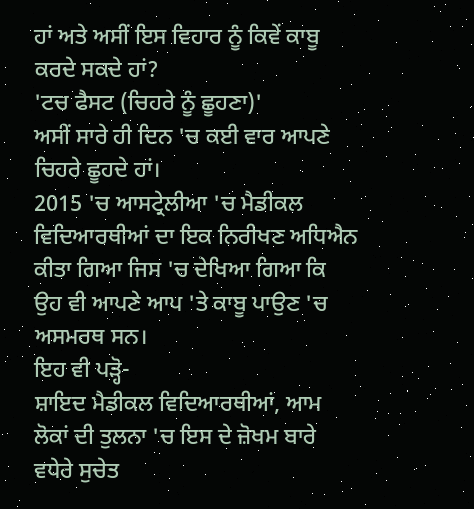ਹਾਂ ਅਤੇ ਅਸੀਂ ਇਸ ਵਿਹਾਰ ਨੂੰ ਕਿਵੇਂ ਕਾਬੂ ਕਰਦੇ ਸਕਦੇ ਹਾਂ?
'ਟਚ ਫੈਸਟ (ਚਿਹਰੇ ਨੂੰ ਛੂਹਣਾ)'
ਅਸੀਂ ਸਾਰੇ ਹੀ ਦਿਨ 'ਚ ਕਈ ਵਾਰ ਆਪਣੇ ਚਿਹਰੇ ਛੂਹਦੇ ਹਾਂ।
2015 'ਚ ਆਸਟ੍ਰੇਲੀਆ 'ਚ ਮੈਡੀਕਲ ਵਿਦਿਆਰਥੀਆਂ ਦਾ ਇਕ ਨਿਰੀਖਣ ਅਧਿਐਨ ਕੀਤਾ ਗਿਆ ਜਿਸ 'ਚ ਦੇਖਿਆ ਗਿਆ ਕਿ ਉਹ ਵੀ ਆਪਣੇ ਆਪ 'ਤੇ ਕਾਬੂ ਪਾਉਣ 'ਚ ਅਸਮਰਥ ਸਨ।
ਇਹ ਵੀ ਪੜ੍ਹੋ-
ਸ਼ਾਇਦ ਮੈਡੀਕਲ ਵਿਦਿਆਰਥੀਆਂ, ਆਮ ਲੋਕਾਂ ਦੀ ਤੁਲਨਾ 'ਚ ਇਸ ਦੇ ਜ਼ੋਖਮ ਬਾਰੇ ਵਧੇਰੇ ਸੁਚੇਤ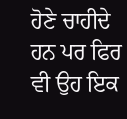ਹੋਣੇ ਚਾਹੀਦੇ ਹਨ ਪਰ ਫਿਰ ਵੀ ਉਹ ਇਕ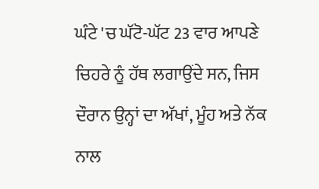ਘੰਟੇ 'ਚ ਘੱਟੋ-ਘੱਟ 23 ਵਾਰ ਆਪਣੇ ਚਿਹਰੇ ਨੂੰ ਹੱਥ ਲਗਾਉਂਦੇ ਸਨ, ਜਿਸ ਦੌਰਾਨ ਉਨ੍ਹਾਂ ਦਾ ਅੱਖਾਂ, ਮੂੰਹ ਅਤੇ ਨੱਕ ਨਾਲ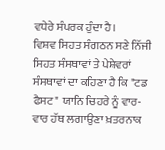ਵਧੇਰੇ ਸੰਪਰਕ ਹੁੰਦਾ ਹੈ।
ਵਿਸ਼ਵ ਸਿਹਤ ਸੰਗਠਨ ਸਣੇ ਨਿੱਜੀ ਸਿਹਤ ਸੰਸਥਾਵਾਂ ਤੇ ਪੇਸ਼ੇਵਰਾਂ ਸੰਸਥਾਵਾਂ ਦਾ ਕਹਿਣਾ ਹੈ ਕਿ "ਟਡ ਫੈਸਟ" ਯਾਨਿ ਚਿਹਰੇ ਨੂੰ ਵਾਰ-ਵਾਰ ਹੱਥ ਲਗਾਉਣਾ ਖ਼ਤਰਨਾਕ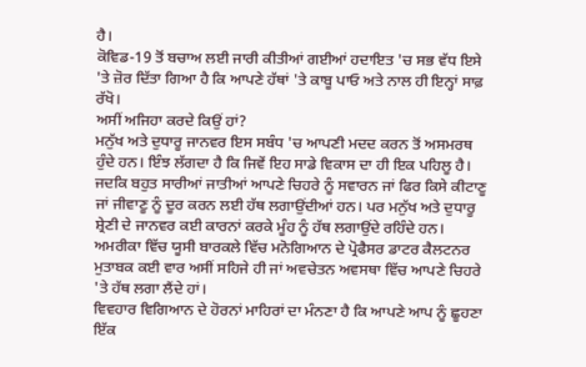ਹੈ।
ਕੋਵਿਡ-19 ਤੋਂ ਬਚਾਅ ਲਈ ਜਾਰੀ ਕੀਤੀਆਂ ਗਈਆਂ ਹਦਾਇਤ 'ਚ ਸਭ ਵੱਧ ਇਸੇ 'ਤੇ ਜ਼ੋਰ ਦਿੱਤਾ ਗਿਆ ਹੈ ਕਿ ਆਪਣੇ ਹੱਥਾਂ 'ਤੇ ਕਾਬੂ ਪਾਓ ਅਤੇ ਨਾਲ ਹੀ ਇਨ੍ਹਾਂ ਸਾਫ਼ ਰੱਖੋ।
ਅਸੀਂ ਅਜਿਹਾ ਕਰਦੇ ਕਿਉਂ ਹਾਂ?
ਮਨੁੱਖ ਅਤੇ ਦੁਧਾਰੂ ਜਾਨਵਰ ਇਸ ਸਬੰਧ 'ਚ ਆਪਣੀ ਮਦਦ ਕਰਨ ਤੋਂ ਅਸਮਰਥ ਹੁੰਦੇ ਹਨ। ਇੰਝ ਲੱਗਦਾ ਹੈ ਕਿ ਜਿਵੇਂ ਇਹ ਸਾਡੇ ਵਿਕਾਸ ਦਾ ਹੀ ਇਕ ਪਹਿਲੂ ਹੈ।
ਜਦਕਿ ਬਹੁਤ ਸਾਰੀਆਂ ਜਾਤੀਆਂ ਆਪਣੇ ਚਿਹਰੇ ਨੂੰ ਸਵਾਰਨ ਜਾਂ ਫਿਰ ਕਿਸੇ ਕੀਟਾਣੂ ਜਾਂ ਜੀਵਾਣੂ ਨੂੰ ਦੂਰ ਕਰਨ ਲਈ ਹੱਥ ਲਗਾਉਂਦੀਆਂ ਹਨ। ਪਰ ਮਨੁੱਖ ਅਤੇ ਦੁਧਾਰੂ ਸ਼੍ਰੇਣੀ ਦੇ ਜਾਨਵਰ ਕਈ ਕਾਰਨਾਂ ਕਰਕੇ ਮੂੰਹ ਨੂੰ ਹੱਥ ਲਗਾਉਂਦੇ ਰਹਿੰਦੇ ਹਨ।
ਅਮਰੀਕਾ ਵਿੱਚ ਯੂਸੀ ਬਾਰਕਲੇ ਵਿੱਚ ਮਨੋਗਿਆਨ ਦੇ ਪ੍ਰੋਫੈਸਰ ਡਾਟਰ ਕੈਲਟਨਰ ਮੁਤਾਬਕ ਕਈ ਵਾਰ ਅਸੀਂ ਸਹਿਜੇ ਹੀ ਜਾਂ ਅਵਚੇਤਨ ਅਵਸਥਾ ਵਿੱਚ ਆਪਣੇ ਚਿਹਰੇ 'ਤੇ ਹੱਥ ਲਗਾ ਲੈਂਦੇ ਹਾਂ।
ਵਿਵਹਾਰ ਵਿਗਿਆਨ ਦੇ ਹੋਰਨਾਂ ਮਾਹਿਰਾਂ ਦਾ ਮੰਨਣਾ ਹੈ ਕਿ ਆਪਣੇ ਆਪ ਨੂੰ ਛੂਹਣਾ ਇੱਕ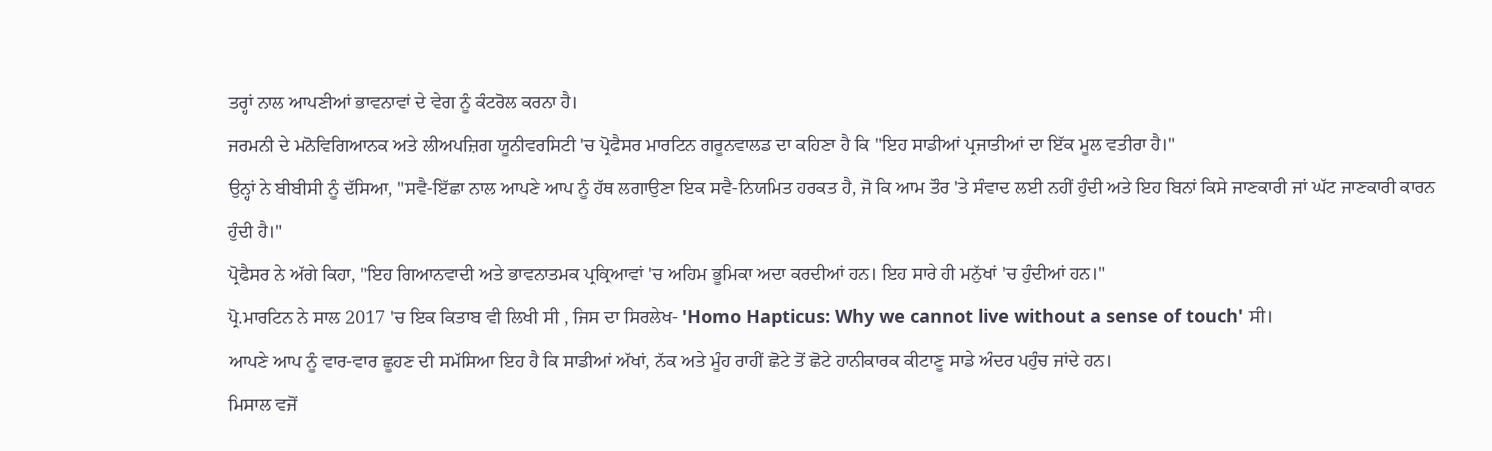ਤਰ੍ਹਾਂ ਨਾਲ ਆਪਣੀਆਂ ਭਾਵਨਾਵਾਂ ਦੇ ਵੇਗ ਨੂੰ ਕੰਟਰੋਲ ਕਰਨਾ ਹੈ।
ਜਰਮਨੀ ਦੇ ਮਨੋਵਿਗਿਆਨਕ ਅਤੇ ਲੀਅਪਜ਼ਿਗ ਯੂਨੀਵਰਸਿਟੀ 'ਚ ਪ੍ਰੋਫੈਸਰ ਮਾਰਟਿਨ ਗਰੂਨਵਾਲਡ ਦਾ ਕਹਿਣਾ ਹੈ ਕਿ "ਇਹ ਸਾਡੀਆਂ ਪ੍ਰਜਾਤੀਆਂ ਦਾ ਇੱਕ ਮੂਲ ਵਤੀਰਾ ਹੈ।"
ਉਨ੍ਹਾਂ ਨੇ ਬੀਬੀਸੀ ਨੂੰ ਦੱਸਿਆ, "ਸਵੈ-ਇੱਛਾ ਨਾਲ ਆਪਣੇ ਆਪ ਨੂੰ ਹੱਥ ਲਗਾਉਣਾ ਇਕ ਸਵੈ-ਨਿਯਮਿਤ ਹਰਕਤ ਹੈ, ਜੋ ਕਿ ਆਮ ਤੌਰ 'ਤੇ ਸੰਵਾਦ ਲਈ ਨਹੀਂ ਹੁੰਦੀ ਅਤੇ ਇਹ ਬਿਨਾਂ ਕਿਸੇ ਜਾਣਕਾਰੀ ਜਾਂ ਘੱਟ ਜਾਣਕਾਰੀ ਕਾਰਨ ਹੁੰਦੀ ਹੈ।"
ਪ੍ਰੋਫੈਸਰ ਨੇ ਅੱਗੇ ਕਿਹਾ, "ਇਹ ਗਿਆਨਵਾਦੀ ਅਤੇ ਭਾਵਨਾਤਮਕ ਪ੍ਰਕ੍ਰਿਆਵਾਂ 'ਚ ਅਹਿਮ ਭੂਮਿਕਾ ਅਦਾ ਕਰਦੀਆਂ ਹਨ। ਇਹ ਸਾਰੇ ਹੀ ਮਨੁੱਖਾਂ 'ਚ ਹੁੰਦੀਆਂ ਹਨ।"
ਪ੍ਰੋ.ਮਾਰਟਿਨ ਨੇ ਸਾਲ 2017 'ਚ ਇਕ ਕਿਤਾਬ ਵੀ ਲਿਖੀ ਸੀ , ਜਿਸ ਦਾ ਸਿਰਲੇਖ- 'Homo Hapticus: Why we cannot live without a sense of touch' ਸੀ।
ਆਪਣੇ ਆਪ ਨੂੰ ਵਾਰ-ਵਾਰ ਛੂਹਣ ਦੀ ਸਮੱਸਿਆ ਇਹ ਹੈ ਕਿ ਸਾਡੀਆਂ ਅੱਖਾਂ, ਨੱਕ ਅਤੇ ਮੂੰਹ ਰਾਹੀਂ ਛੋਟੇ ਤੋਂ ਛੋਟੇ ਹਾਨੀਕਾਰਕ ਕੀਟਾਣੂ ਸਾਡੇ ਅੰਦਰ ਪਹੁੰਚ ਜਾਂਦੇ ਹਨ।
ਮਿਸਾਲ ਵਜੋਂ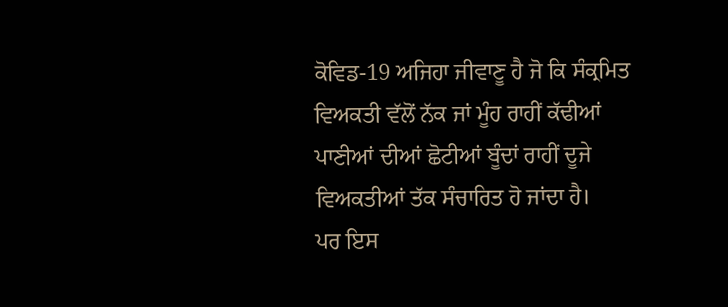ਕੋਵਿਡ-19 ਅਜਿਹਾ ਜੀਵਾਣੂ ਹੈ ਜੋ ਕਿ ਸੰਕ੍ਰਮਿਤ ਵਿਅਕਤੀ ਵੱਲੋਂ ਨੱਕ ਜਾਂ ਮੂੰਹ ਰਾਹੀਂ ਕੱਢੀਆਂ ਪਾਣੀਆਂ ਦੀਆਂ ਛੋਟੀਆਂ ਬੂੰਦਾਂ ਰਾਹੀਂ ਦੂਜੇ ਵਿਅਕਤੀਆਂ ਤੱਕ ਸੰਚਾਰਿਤ ਹੋ ਜਾਂਦਾ ਹੈ।
ਪਰ ਇਸ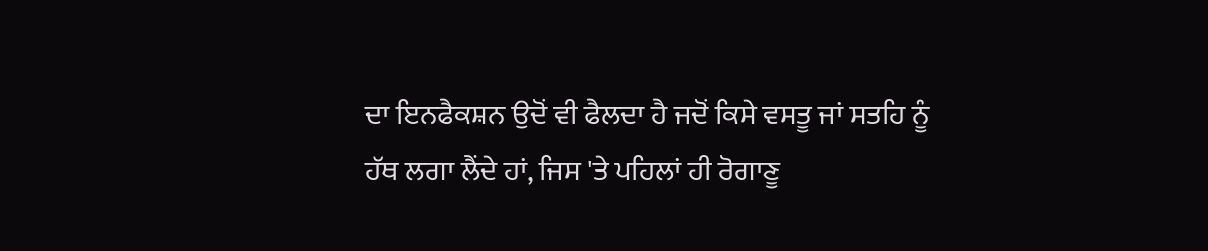ਦਾ ਇਨਫੈਕਸ਼ਨ ਉਦੋਂ ਵੀ ਫੈਲਦਾ ਹੈ ਜਦੋਂ ਕਿਸੇ ਵਸਤੂ ਜਾਂ ਸਤਹਿ ਨੂੰ ਹੱਥ ਲਗਾ ਲੈਂਦੇ ਹਾਂ, ਜਿਸ 'ਤੇ ਪਹਿਲਾਂ ਹੀ ਰੋਗਾਣੂ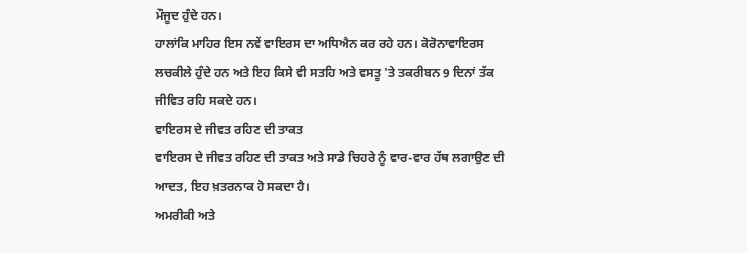ਮੌਜੂਦ ਹੁੰਦੇ ਹਨ।
ਹਾਲਾਂਕਿ ਮਾਹਿਰ ਇਸ ਨਵੇਂ ਵਾਇਰਸ ਦਾ ਅਧਿਐਨ ਕਰ ਰਹੇ ਹਨ। ਕੋਰੋਨਾਵਾਇਰਸ ਲਚਕੀਲੇ ਹੁੰਦੇ ਹਨ ਅਤੇ ਇਹ ਕਿਸੇ ਵੀ ਸਤਹਿ ਅਤੇ ਵਸਤੂ 'ਤੇ ਤਕਰੀਬਨ 9 ਦਿਨਾਂ ਤੱਕ ਜੀਵਿਤ ਰਹਿ ਸਕਦੇ ਹਨ।
ਵਾਇਰਸ ਦੇ ਜੀਵਤ ਰਹਿਣ ਦੀ ਤਾਕਤ
ਵਾਇਰਸ ਦੇ ਜੀਵਤ ਰਹਿਣ ਦੀ ਤਾਕਤ ਅਤੇ ਸਾਡੇ ਚਿਹਰੇ ਨੂੰ ਵਾਰ-ਵਾਰ ਹੱਥ ਲਗਾਉਣ ਦੀ ਆਦਤ, ਇਹ ਖ਼ਤਰਨਾਕ ਹੋ ਸਕਦਾ ਹੈ।
ਅਮਰੀਕੀ ਅਤੇ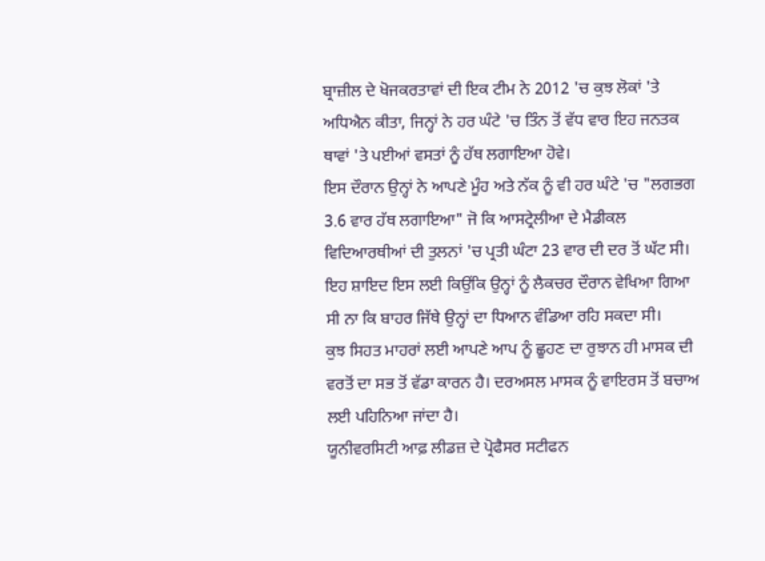ਬ੍ਰਾਜ਼ੀਲ ਦੇ ਖੋਜਕਰਤਾਵਾਂ ਦੀ ਇਕ ਟੀਮ ਨੇ 2012 'ਚ ਕੁਝ ਲੋਕਾਂ 'ਤੇ ਅਧਿਐਨ ਕੀਤਾ, ਜਿਨ੍ਹਾਂ ਨੇ ਹਰ ਘੰਟੇ 'ਚ ਤਿੰਨ ਤੋਂ ਵੱਧ ਵਾਰ ਇਹ ਜਨਤਕ ਥਾਵਾਂ 'ਤੇ ਪਈਆਂ ਵਸਤਾਂ ਨੂੰ ਹੱਥ ਲਗਾਇਆ ਹੋਵੇ।
ਇਸ ਦੌਰਾਨ ਉਨ੍ਹਾਂ ਨੇ ਆਪਣੇ ਮੂੰਹ ਅਤੇ ਨੱਕ ਨੂੰ ਵੀ ਹਰ ਘੰਟੇ 'ਚ "ਲਗਭਗ 3.6 ਵਾਰ ਹੱਥ ਲਗਾਇਆ" ਜੋ ਕਿ ਆਸਟ੍ਰੇਲੀਆ ਦੇ ਮੈਡੀਕਲ ਵਿਦਿਆਰਥੀਆਂ ਦੀ ਤੁਲਨਾਂ 'ਚ ਪ੍ਰਤੀ ਘੰਟਾ 23 ਵਾਰ ਦੀ ਦਰ ਤੋਂ ਘੱਟ ਸੀ।
ਇਹ ਸ਼ਾਇਦ ਇਸ ਲਈ ਕਿਉਂਕਿ ਉਨ੍ਹਾਂ ਨੂੰ ਲੈਕਚਰ ਦੌਰਾਨ ਵੇਖਿਆ ਗਿਆ ਸੀ ਨਾ ਕਿ ਬਾਹਰ ਜਿੱਥੇ ਉਨ੍ਹਾਂ ਦਾ ਧਿਆਨ ਵੰਡਿਆ ਰਹਿ ਸਕਦਾ ਸੀ।
ਕੁਝ ਸਿਹਤ ਮਾਹਰਾਂ ਲਈ ਆਪਣੇ ਆਪ ਨੂੰ ਛੂਹਣ ਦਾ ਰੁਝਾਨ ਹੀ ਮਾਸਕ ਦੀ ਵਰਤੋਂ ਦਾ ਸਭ ਤੋਂ ਵੱਡਾ ਕਾਰਨ ਹੈ। ਦਰਅਸਲ ਮਾਸਕ ਨੂੰ ਵਾਇਰਸ ਤੋਂ ਬਚਾਅ ਲਈ ਪਹਿਨਿਆ ਜਾਂਦਾ ਹੈ।
ਯੂਨੀਵਰਸਿਟੀ ਆਫ਼ ਲੀਡਜ਼ ਦੇ ਪ੍ਰੋਫੈਸਰ ਸਟੀਫਨ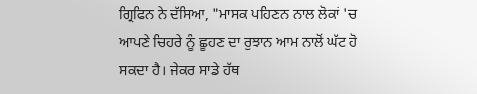ਗ੍ਰਿਫਿਨ ਨੇ ਦੱਸਿਆ, "ਮਾਸਕ ਪਹਿਣਨ ਨਾਲ ਲੋਕਾਂ 'ਚ ਆਪਣੇ ਚਿਹਰੇ ਨੂੰ ਛੂਹਣ ਦਾ ਰੁਝਾਨ ਆਮ ਨਾਲੋਂ ਘੱਟ ਹੋ ਸਕਦਾ ਹੈ। ਜੇਕਰ ਸਾਡੇ ਹੱਥ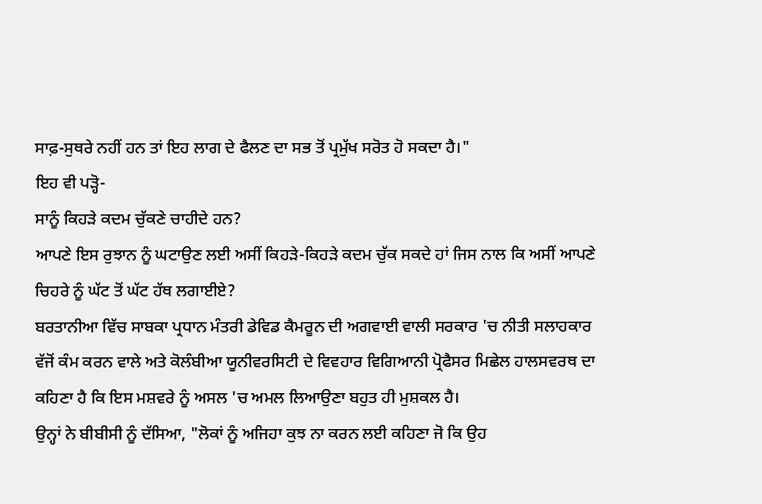ਸਾਫ਼-ਸੁਥਰੇ ਨਹੀਂ ਹਨ ਤਾਂ ਇਹ ਲਾਗ ਦੇ ਫੈਲਣ ਦਾ ਸਭ ਤੋਂ ਪ੍ਰਮੁੱਖ ਸਰੋਤ ਹੋ ਸਕਦਾ ਹੈ।"
ਇਹ ਵੀ ਪੜ੍ਹੋ-
ਸਾਨੂੰ ਕਿਹੜੇ ਕਦਮ ਚੁੱਕਣੇ ਚਾਹੀਦੇ ਹਨ?
ਆਪਣੇ ਇਸ ਰੁਝਾਨ ਨੂੰ ਘਟਾਉਣ ਲਈ ਅਸੀਂ ਕਿਹੜੇ-ਕਿਹੜੇ ਕਦਮ ਚੁੱਕ ਸਕਦੇ ਹਾਂ ਜਿਸ ਨਾਲ ਕਿ ਅਸੀਂ ਆਪਣੇ ਚਿਹਰੇ ਨੂੰ ਘੱਟ ਤੋਂ ਘੱਟ ਹੱਥ ਲਗਾਈਏ?
ਬਰਤਾਨੀਆ ਵਿੱਚ ਸਾਬਕਾ ਪ੍ਰਧਾਨ ਮੰਤਰੀ ਡੇਵਿਡ ਕੈਮਰੂਨ ਦੀ ਅਗਵਾਈ ਵਾਲੀ ਸਰਕਾਰ 'ਚ ਨੀਤੀ ਸਲਾਹਕਾਰ ਵੱਜੋਂ ਕੰਮ ਕਰਨ ਵਾਲੇ ਅਤੇ ਕੋਲੰਬੀਆ ਯੂਨੀਵਰਸਿਟੀ ਦੇ ਵਿਵਹਾਰ ਵਿਗਿਆਨੀ ਪ੍ਰੋਫੈਸਰ ਮਿਛੇਲ ਹਾਲਸਵਰਥ ਦਾ ਕਹਿਣਾ ਹੈ ਕਿ ਇਸ ਮਸ਼ਵਰੇ ਨੂੰ ਅਸਲ 'ਚ ਅਮਲ ਲਿਆਉਣਾ ਬਹੁਤ ਹੀ ਮੁਸ਼ਕਲ ਹੈ।
ਉਨ੍ਹਾਂ ਨੇ ਬੀਬੀਸੀ ਨੂੰ ਦੱਸਿਆ, "ਲੋਕਾਂ ਨੂੰ ਅਜਿਹਾ ਕੁਝ ਨਾ ਕਰਨ ਲਈ ਕਹਿਣਾ ਜੋ ਕਿ ਉਹ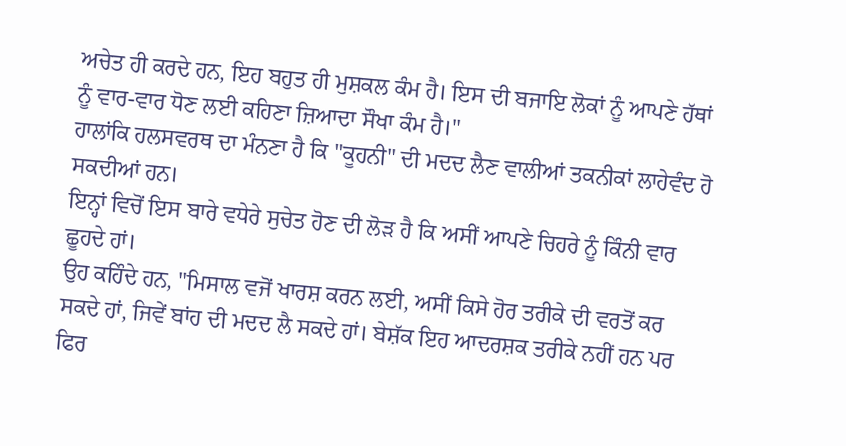ਅਚੇਤ ਹੀ ਕਰਦੇ ਹਨ, ਇਹ ਬਹੁਤ ਹੀ ਮੁਸ਼ਕਲ ਕੰਮ ਹੈ। ਇਸ ਦੀ ਬਜਾਇ ਲੋਕਾਂ ਨੂੰ ਆਪਣੇ ਹੱਥਾਂ ਨੂੰ ਵਾਰ-ਵਾਰ ਧੋਣ ਲਈ ਕਹਿਣਾ ਜ਼ਿਆਦਾ ਸੌਖਾ ਕੰਮ ਹੈ।"
ਹਾਲਾਂਕਿ ਹਲਸਵਰਥ ਦਾ ਮੰਨਣਾ ਹੈ ਕਿ "ਕੂਹਨੀ" ਦੀ ਮਦਦ ਲੈਣ ਵਾਲੀਆਂ ਤਕਨੀਕਾਂ ਲਾਹੇਵੰਦ ਹੋ ਸਕਦੀਆਂ ਹਨ।
ਇਨ੍ਹਾਂ ਵਿਚੋਂ ਇਸ ਬਾਰੇ ਵਧੇਰੇ ਸੁਚੇਤ ਹੋਣ ਦੀ ਲੋੜ ਹੈ ਕਿ ਅਸੀਂ ਆਪਣੇ ਚਿਹਰੇ ਨੂੰ ਕਿੰਨੀ ਵਾਰ ਛੂਹਦੇ ਹਾਂ।
ਉਹ ਕਹਿੰਦੇ ਹਨ, "ਮਿਸਾਲ ਵਜੋਂ ਖਾਰਸ਼ ਕਰਨ ਲਈ, ਅਸੀਂ ਕਿਸੇ ਹੋਰ ਤਰੀਕੇ ਦੀ ਵਰਤੋਂ ਕਰ ਸਕਦੇ ਹਾਂ, ਜਿਵੇਂ ਬਾਂਹ ਦੀ ਮਦਦ ਲੈ ਸਕਦੇ ਹਾਂ। ਬੇਸ਼ੱਕ ਇਹ ਆਦਰਸ਼ਕ ਤਰੀਕੇ ਨਹੀਂ ਹਨ ਪਰ ਫਿਰ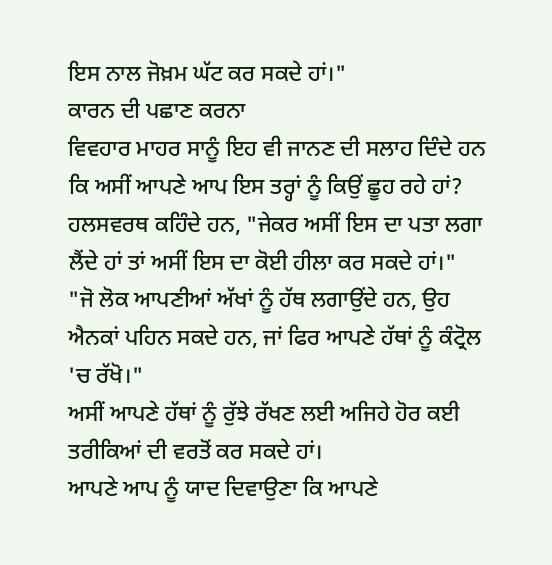ਇਸ ਨਾਲ ਜੋਖ਼ਮ ਘੱਟ ਕਰ ਸਕਦੇ ਹਾਂ।"
ਕਾਰਨ ਦੀ ਪਛਾਣ ਕਰਨਾ
ਵਿਵਹਾਰ ਮਾਹਰ ਸਾਨੂੰ ਇਹ ਵੀ ਜਾਨਣ ਦੀ ਸਲਾਹ ਦਿੰਦੇ ਹਨ ਕਿ ਅਸੀਂ ਆਪਣੇ ਆਪ ਇਸ ਤਰ੍ਹਾਂ ਨੂੰ ਕਿਉਂ ਛੂਹ ਰਹੇ ਹਾਂ?
ਹਲਸਵਰਥ ਕਹਿੰਦੇ ਹਨ, "ਜੇਕਰ ਅਸੀਂ ਇਸ ਦਾ ਪਤਾ ਲਗਾ ਲੈਂਦੇ ਹਾਂ ਤਾਂ ਅਸੀਂ ਇਸ ਦਾ ਕੋਈ ਹੀਲਾ ਕਰ ਸਕਦੇ ਹਾਂ।"
"ਜੋ ਲੋਕ ਆਪਣੀਆਂ ਅੱਖਾਂ ਨੂੰ ਹੱਥ ਲਗਾਉਂਦੇ ਹਨ, ਉਹ ਐਨਕਾਂ ਪਹਿਨ ਸਕਦੇ ਹਨ, ਜਾਂ ਫਿਰ ਆਪਣੇ ਹੱਥਾਂ ਨੂੰ ਕੰਟ੍ਰੋਲ 'ਚ ਰੱਖੋ।"
ਅਸੀਂ ਆਪਣੇ ਹੱਥਾਂ ਨੂੰ ਰੁੱਝੇ ਰੱਖਣ ਲਈ ਅਜਿਹੇ ਹੋਰ ਕਈ ਤਰੀਕਿਆਂ ਦੀ ਵਰਤੋਂ ਕਰ ਸਕਦੇ ਹਾਂ।
ਆਪਣੇ ਆਪ ਨੂੰ ਯਾਦ ਦਿਵਾਉਣਾ ਕਿ ਆਪਣੇ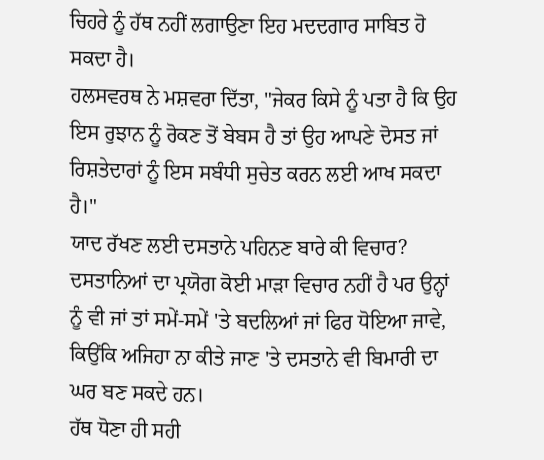ਚਿਹਰੇ ਨੂੰ ਹੱਥ ਨਹੀਂ ਲਗਾਉਣਾ ਇਹ ਮਦਦਗਾਰ ਸਾਬਿਤ ਹੋ ਸਕਦਾ ਹੈ।
ਹਲਸਵਰਥ ਨੇ ਮਸ਼ਵਰਾ ਦਿੱਤਾ, "ਜੇਕਰ ਕਿਸੇ ਨੂੰ ਪਤਾ ਹੈ ਕਿ ਉਹ ਇਸ ਰੁਝਾਨ ਨੂੰ ਰੋਕਣ ਤੋਂ ਬੇਬਸ ਹੈ ਤਾਂ ਉਹ ਆਪਣੇ ਦੋਸਤ ਜਾਂ ਰਿਸ਼ਤੇਦਾਰਾਂ ਨੂੰ ਇਸ ਸਬੰਧੀ ਸੁਚੇਤ ਕਰਨ ਲਈ ਆਖ ਸਕਦਾ ਹੈ।"
ਯਾਦ ਰੱਖਣ ਲਈ ਦਸਤਾਨੇ ਪਹਿਨਣ ਬਾਰੇ ਕੀ ਵਿਚਾਰ?
ਦਸਤਾਨਿਆਂ ਦਾ ਪ੍ਰਯੋਗ ਕੋਈ ਮਾੜਾ ਵਿਚਾਰ ਨਹੀਂ ਹੈ ਪਰ ਉਨ੍ਹਾਂ ਨੂੰ ਵੀ ਜਾਂ ਤਾਂ ਸਮੇਂ-ਸਮੇਂ 'ਤੇ ਬਦਲਿਆਂ ਜਾਂ ਫਿਰ ਧੋਇਆ ਜਾਵੇ, ਕਿਉਂਕਿ ਅਜਿਹਾ ਨਾ ਕੀਤੇ ਜਾਣ 'ਤੇ ਦਸਤਾਨੇ ਵੀ ਬਿਮਾਰੀ ਦਾ ਘਰ ਬਣ ਸਕਦੇ ਹਨ।
ਹੱਥ ਧੋਣਾ ਹੀ ਸਹੀ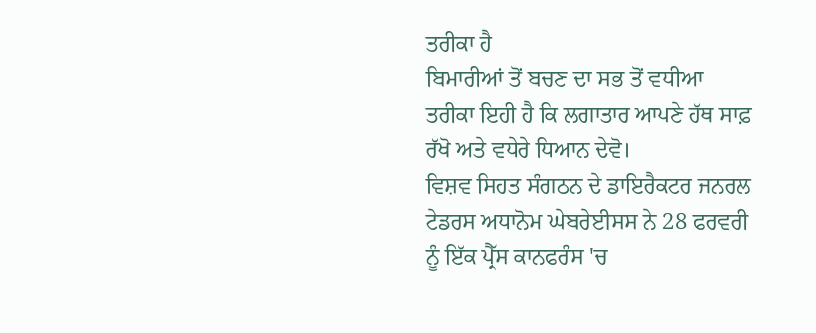ਤਰੀਕਾ ਹੈ
ਬਿਮਾਰੀਆਂ ਤੋਂ ਬਚਣ ਦਾ ਸਭ ਤੋਂ ਵਧੀਆ ਤਰੀਕਾ ਇਹੀ ਹੈ ਕਿ ਲਗਾਤਾਰ ਆਪਣੇ ਹੱਥ ਸਾਫ਼ ਰੱਖੋ ਅਤੇ ਵਧੇਰੇ ਧਿਆਨ ਦੇਵੋ।
ਵਿਸ਼ਵ ਸਿਹਤ ਸੰਗਠਨ ਦੇ ਡਾਇਰੈਕਟਰ ਜਨਰਲ ਟੇਡਰਸ ਅਧਾਨੋਮ ਘੇਬਰੇਈਸਸ ਨੇ 28 ਫਰਵਰੀ ਨੂੰ ਇੱਕ ਪ੍ਰੈੱਸ ਕਾਨਫਰੰਸ 'ਚ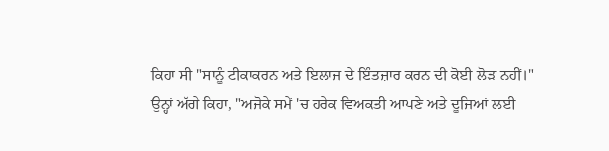ਕਿਹਾ ਸੀ "ਸਾਨੂੰ ਟੀਕਾਕਰਨ ਅਤੇ ਇਲਾਜ ਦੇ ਇੰਤਜ਼ਾਰ ਕਰਨ ਦੀ ਕੋਈ ਲੋੜ ਨਹੀਂ।"
ਉਨ੍ਹਾਂ ਅੱਗੇ ਕਿਹਾ, "ਅਜੋਕੇ ਸਮੇਂ 'ਚ ਹਰੇਕ ਵਿਅਕਤੀ ਆਪਣੇ ਅਤੇ ਦੂਜਿਆਂ ਲਈ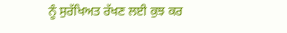ਨੂੰ ਸੁਰੱਖਿਅਤ ਰੱਖਣ ਲਈ ਕੁਝ ਕਰ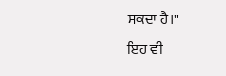ਸਕਦਾ ਹੈ।"
ਇਹ ਵੀ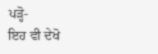ਪੜ੍ਹੋ-
ਇਹ ਵੀ ਦੇਖੋ